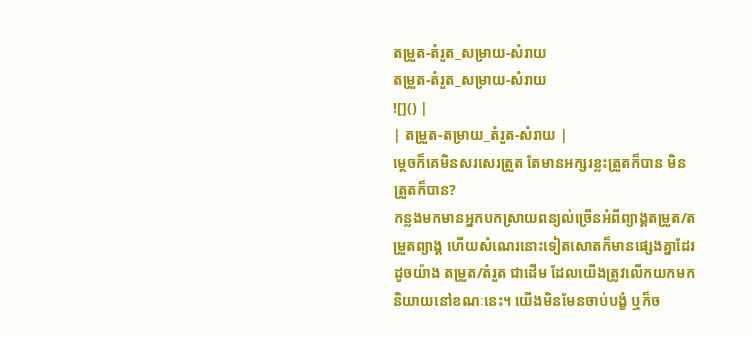តម្រួត-តំរួត_សម្រាយ-សំរាយ
តម្រួត-តំរួត_សម្រាយ-សំរាយ
![]() |
| តម្រួត-តម្រាយ_តំរួត-សំរាយ |
ម្ដេចក៏គេមិនសរសេរត្រួត តែមានអក្សរខ្លះត្រួតក៏បាន មិនត្រួតក៏បាន?
កន្លងមកមានអ្នកបកស្រាយពន្យល់ច្រើនអំពីព្យាង្គតម្រួត/តម្រួតព្យាង្គ ហើយសំណេរនោះទៀតសោតក៏មានផ្សេងគ្នាដែរដូចយ៉ាង តម្រួត/តំរួត ជាដើម ដែលយើងត្រូវលើកយកមកនិយាយនៅខណៈនេះ។ យើងមិនមែនចាប់បង្ខំ ឬក៏ច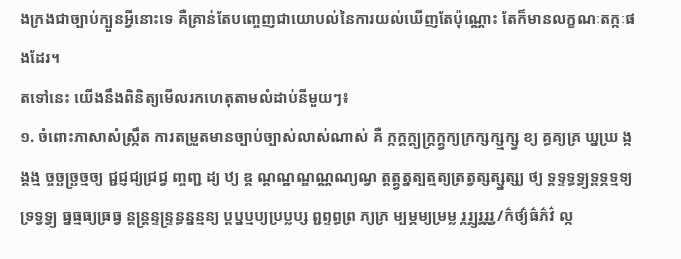ងក្រងជាច្បាប់ក្បួនអ្វីនោះទេ គឺគ្រាន់តែបញ្ចេញជាយោបល់នៃការយល់ឃើញតែប៉ុណ្ណោះ តែក៏មានលក្ខណៈតក្កៈផងដែរ។
តទៅនេះ យើងនឹងពិនិត្យមើលរកហេតុតាមលំដាប់នីមួយៗ៖
១. ចំពោះភាសាសំស្ក្រឹត ការតម្រួតមានច្បាប់ច្បាស់លាស់ណាស់ គឺ ក្កក្តក្ត្យក្ត្រក្ត្វក្យក្រក្សក្ស្មក្ស្វ ខ្យ គ្ធគ្យគ្រ ឃ្នឃ្រ ង្កង្គង្ម ច្ចច្ឆច្ឆ្រច្មច្យ ជ្ជជ្ញជ្យជ្រជ្វ ញ្ចញ្ជ ដ្យ ឋ្យ ឌ្គ ណ្ដណ្ឋណ្ឌណ្ណណ្យណ្វ ត្តត្ត្វត្នត្បត្មត្យត្រត្វត្សត្ស្នត្ស្យ ថ្យ ទ្គទ្ទទ្ធទ្ធ្យទ្ពទ្ភទ្មទ្យទ្រទ្វទ្វ្យ ធ្នធ្មធ្យធ្រធ្វ ន្តន្ត្រន្ទន្ទ្រន្ធន្នន្មន្យ ប្តប្នប្មប្យប្រប្លប្ស ព្ជព្ទព្ធព្រ ភ្យភ្រ ម្បម្ភម្យម្រម្ល រ្ករ្ថ្យរ្ធរ្ភរ្វ/ក៌ថ្យ៌ធ៌ភ៌វ៌ ល្ក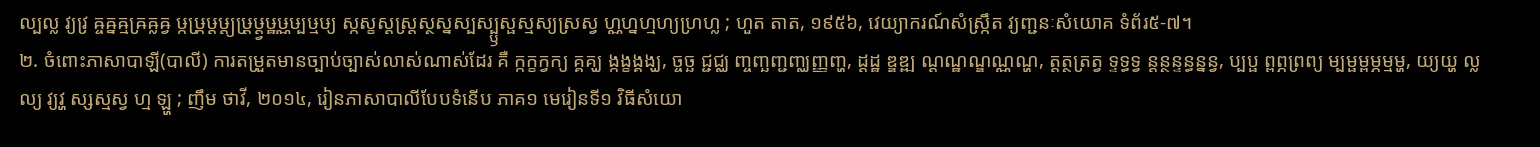ល្បល្ល វ្យវ្រ ឝ្ចឝ្នឝ្មឝ្រឝ្លឝ្វ ឞ្កឞ្ក្រឞ្ដឞ្ដ្យឞ្ដ្រឞ្ដ្វឞ្ឋឞ្ណឞ្បឞ្មឞ្យ ស្កស្ខស្តស្ត្រស្ថស្នស្បស្ប្ឫស្ផស្មស្យស្រស្វ ហ្ណហ្នហ្មហ្យហ្រហ្ល ; ហួត តាត, ១៩៥៦, វេយ្យាករណ៍សំស្ក្រឹត វ្យញ្ជនៈសំយោគ ទំព័រ៥-៧។
២. ចំពោះភាសាបាឡី(បាលី) ការតម្រួតមានច្បាប់ច្បាស់លាស់ណាស់ដែរ គឺ ក្កក្ខក្វក្យ គ្គគ្ឃ ង្កង្ខង្គង្ឃ, ច្ចច្ឆ ជ្ជជ្ឈ ញ្ចញ្ឆញ្ជញ្ឈញ្ញញ្ហ, ដ្ដដ្ឋ ឌ្ឌឌ្ឍ ណ្ដណ្ឋណ្ឌណ្ណណ្ហ, ត្តត្ថត្រត្វ ទ្ទទ្ធទ្វ ន្តន្ថន្ទន្ធន្នន្វ, ប្បប្ផ ព្ពព្ភព្រព្យ ម្បម្ផម្ពម្ភម្មម្ហ, យ្យយ្ហ ល្លល្យ វ្យវ្ហ ស្សស្មស្វ ហ្ម ឡ្ហ ; ញឹម ថាវី, ២០១៤, រៀនភាសាបាលីបែបទំនើប ភាគ១ មេរៀនទី១ វិធីសំយោ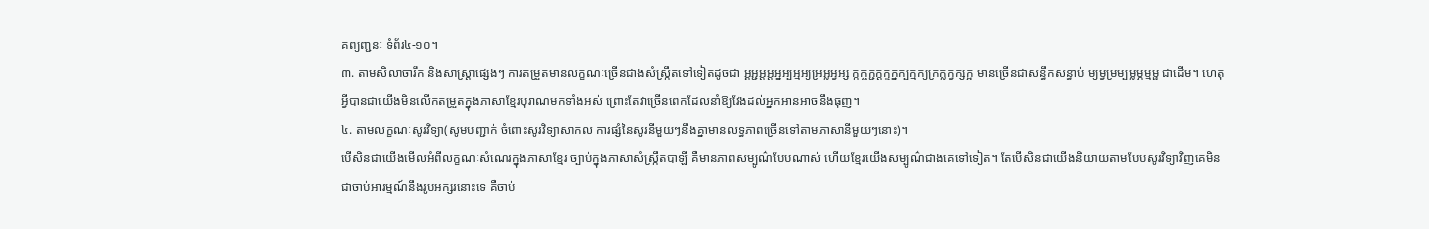គព្យញ្ជនៈ ទំព័រ៤-១០។
៣. តាមសិលាចារឹក និងសាស្ត្រាផ្សេងៗ ការតម្រួតមានលក្ខណៈច្រើនជាងសំស្ក្រឹតទៅទៀតដូចជា អ្គអ្ជអ្តអ្ដអ្នអ្បអ្មអ្យអ្រអ្លអ្វអ្ស ក្កក្ចក្ជក្ដក្ទក្នក្បក្មក្យក្រក្លក្វក្សក្អ មានច្រើនជាសន្ធឹកសន្ធាប់ ម្យម្វម្រម្បម្លម្ភម្មម្ផ ជាដើម។ ហេតុអ្វីបានជាយើងមិនលើកតម្រួតក្នុងភាសាខ្មែរបុរាណមកទាំងអស់ ព្រោះតែវាច្រើនពេកដែលនាំឱ្យវែងដល់អ្នកអានអាចនឹងធុញ។
៤. តាមលក្ខណៈសូរវិទ្យា(សូមបញ្ជាក់ ចំពោះសូរវិទ្យាសាកល ការផ្សំនៃសូរនីមួយៗនឹងគ្នាមានលទ្ធភាពច្រើនទៅតាមភាសានីមួយៗនោះ)។
បើសិនជាយើងមើលអំពីលក្ខណៈសំណេរក្នុងភាសាខ្មែរ ច្បាប់ក្នុងភាសាសំស្ក្រឹតបាឡី គឺមានភាពសម្បូណ៌បែបណាស់ ហើយខ្មែរយើងសម្បូណ៌ជាងគេទៅទៀត។ តែបើសិនជាយើងនិយាយតាមបែបសូរវិទ្យាវិញគេមិនជាចាប់អារម្មណ៍នឹងរូបអក្សរនោះទេ គឺចាប់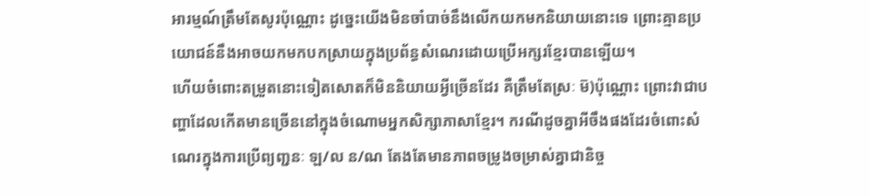អារម្មណ៍ត្រឹមតែសូរប៉ុណ្ណោះ ដូច្នេះយើងមិនចាំបាច់នឹងលើកយកមកនិយាយនោះទេ ព្រោះគ្មានប្រយោជន៍នឹងអាចយកមកបកស្រាយក្នុងប្រព័ន្ធសំណេរដោយប្រើអក្សរខ្មែរបានឡើយ។
ហើយចំពោះតម្រួតនោះទៀតសោតក៏មិននិយាយអ្វីច្រើនដែរ គឺត្រឹមតែស្រៈ ម៑)ប៉ុណ្ណោះ ព្រោះវាជាបញ្ហាដែលកើតមានច្រើននៅក្នុងចំណោមអ្នកសិក្សាភាសាខ្មែរ។ ករណីដូចគ្នាអីចឹងផងដែរចំពោះសំណេរក្នុងការប្រើព្យញ្ជនៈ ឡ/ល ន/ណ តែងតែមានភាពចម្រូងចម្រាស់គ្នាជានិច្ច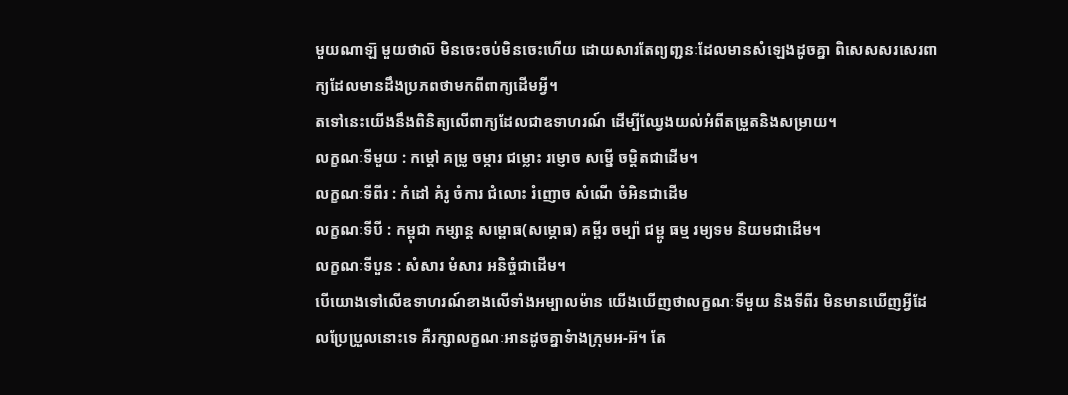មួយណាឡ៑ មួយថាល៑ មិនចេះចប់មិនចេះហើយ ដោយសារតែព្យញ្ជនៈដែលមានសំឡេងដូចគ្នា ពិសេសសរសេរពាក្យដែលមានដឹងប្រភពថាមកពីពាក្យដើមអ្វី។
តទៅនេះយើងនឹងពិនិត្យលើពាក្យដែលជាឧទាហរណ៍ ដើម្បីឈ្វែងយល់អំពីតម្រួតនិងសម្រាយ។
លក្ខណៈទីមួយ : កម្ដៅ គម្រូ ចម្ការ ជម្លោះ រម្ញោច សម្នើ ចម្តិតជាដើម។
លក្ខណៈទីពីរ : កំដៅ គំរូ ចំការ ជំលោះ រំញោច សំណើ ចំអិនជាដើម
លក្ខណៈទីបី : កម្ពុជា កម្សាន្ត សម្ពោធ(សម្ភោធ) គម្ពីរ ចម្ប៉ា ជម្ពូ ធម្ម រម្យទម និយមជាដើម។
លក្ខណៈទីបួន : សំសារ មំសារ អនិច្ចំជាដើម។
បើយោងទៅលើឧទាហរណ៍ខាងលើទាំងអម្បាលម៉ាន យើងឃើញថាលក្ខណៈទីមួយ និងទីពីរ មិនមានឃើញអ្វីដែលប្រែប្រួលនោះទេ គឺរក្សាលក្ខណៈអានដូចគ្នាទំាងក្រុមអ-អ៊។ តែ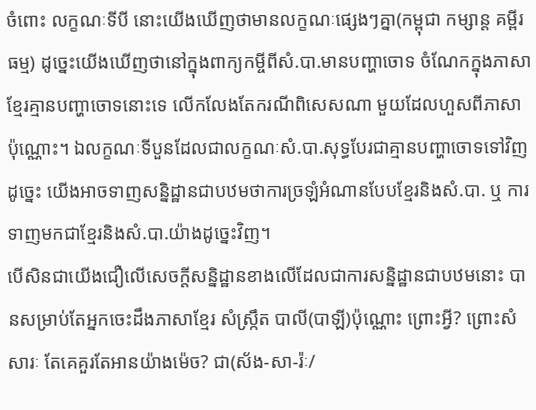ចំពោះ លក្ខណៈទីបី នោះយើងឃើញថាមានលក្ខណៈផ្សេងៗគ្នា(កម្ពុជា កម្សាន្ត គម្ពីរ ធម្ម) ដូច្នេះយើងឃើញថានៅក្នុងពាក្យកម្ចីពីសំ.បា.មានបញ្ហាចោទ ចំណែកក្នុងភាសាខ្មែរគ្មានបញ្ហាចោទនោះទេ លើកលែងតែករណីពិសេសណា មួយដែលហួសពីភាសាប៉ុណ្ណោះ។ ឯលក្ខណៈទីបួនដែលជាលក្ខណៈសំ.បា.សុទ្ធបែរជាគ្មានបញ្ហាចោទទៅវិញ ដូច្នេះ យើងអាចទាញសន្និដ្ឋានជាបឋមថាការច្រឡំអំណានបែបខ្មែរនិងសំ.បា. ឬ ការទាញមកជាខ្មែរនិងសំ.បា.យ៉ាងដូច្នេះវិញ។
បើសិនជាយើងជឿលើសេចក្ដីសន្និដ្ឋានខាងលើដែលជាការសន្និដ្ឋានជាបឋមនោះ បានសម្រាប់តែអ្នកចេះដឹងភាសាខ្មែរ សំស្ក្រឹត បាលី(បាឡី)ប៉ុណ្ណោះ ព្រោះអ្វី? ព្រោះសំសារៈ តែគេគួរតែអានយ៉ាងម៉េច? ជា(ស័ង-សា-រ៉ៈ/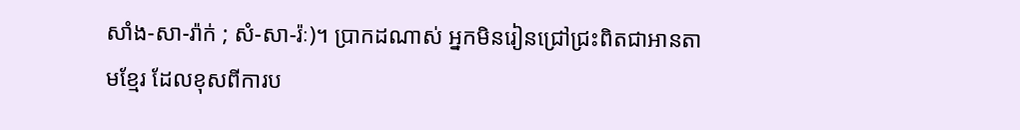សាំង-សា-រ៉ាក់ ; សំ-សា-រ៉ៈ)។ ប្រាកដណាស់ អ្នកមិនរៀនជ្រៅជ្រះពិតជាអានតាមខ្មែរ ដែលខុសពីការប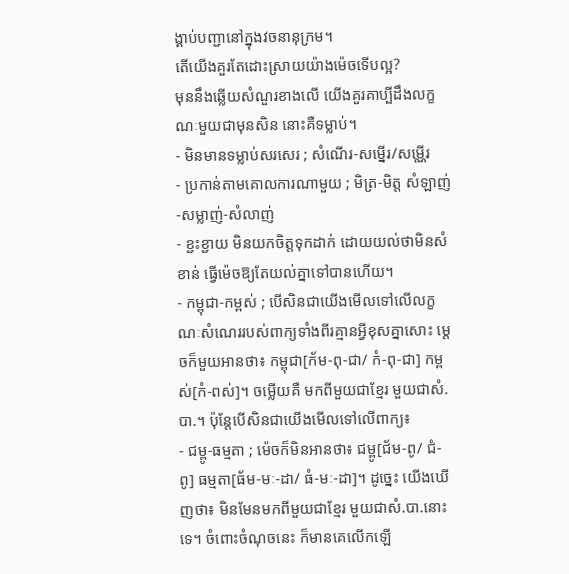ង្គាប់បញ្ជានៅក្នុងវចនានុក្រម។
តើយើងគួរតែដោះស្រាយយ៉ាងម៉េចទើបល្អ?
មុននឹងឆ្លើយសំណួរខាងលើ យើងគួរគាប្បីដឹងលក្ខណៈមួយជាមុនសិន នោះគឺទម្លាប់។
- មិនមានទម្លាប់សរសេរ ; សំណើរ-សម្នើរ/សម្ណើរ
- ប្រកាន់តាមគោលការណាមួយ ; មិត្រ-មិត្ត សំឡាញ់-សម្លាញ់-សំលាញ់
- ខ្ជះខ្ជាយ មិនយកចិត្តទុកដាក់ ដោយយល់ថាមិនសំខាន់ ធ្វើម៉េចឱ្យតែយល់គ្នាទៅបានហើយ។
- កម្ពុជា-កម្ពស់ ; បើសិនជាយើងមើលទៅលើលក្ខណៈសំណេររបស់ពាក្យទាំងពីរគ្មានអ្វីខុសគ្នាសោះ ម្ដេចក៏មួយអានថា៖ កម្ពុជា[ក័ម-ពុ-ជា/ កំ-ពុ-ជា] កម្ពស់[កំ-ពស់]។ ចម្លើយគឺ មកពីមួយជាខ្មែរ មួយជាសំ.បា.។ ប៉ុន្តែបើសិនជាយើងមើលទៅលើពាក្យ៖
- ជម្ពូ-ធម្មតា ; ម៉េចក៏មិនអានថា៖ ជម្ពូ[ជ័ម-ពូ/ ជំ-ពូ] ធម្មតា[ធ័ម-មៈ-ដា/ ធំ-មៈ-ដា]។ ដូច្នេះ យើងឃើញថា៖ មិនមែនមកពីមួយជាខ្មែរ មួយជាសំ.បា.នោះទេ។ ចំពោះចំណុចនេះ ក៏មានគេលើកឡើ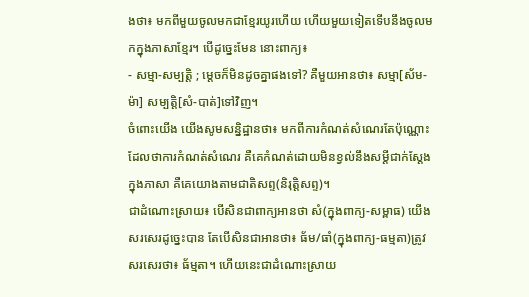ងថា៖ មកពីមួយចូលមកជាខ្មែរយូរហើយ ហើយមួយទៀតទើបនឹងចូលមកក្នុងភាសាខ្មែរ។ បើដូច្នេះមែន នោះពាក្យ៖
- សម្មា-សម្បត្តិ ; ម្ដេចក៏មិនដូចគ្នាផងទៅ? គឺមួយអានថា៖ សម្មា[ស័ម-ម៉ា] សម្បត្តិ[សំ-បាត់]ទៅវិញ។
ចំពោះយើង យើងសូមសន្និដ្ឋានថា៖ មកពីការកំណត់សំណេរតែប៉ុណ្ណោះ ដែលថាការកំណត់សំណេរ គឺគេកំណត់ដោយមិនខ្វល់នឹងសម្ដីជាក់ស្ដែងក្នុងភាសា គឺគេយោងតាមជាតិសព្ទ(និរុត្តិសព្ទ)។
ជាដំណោះស្រាយ៖ បើសិនជាពាក្យអានថា សំ(ក្នុងពាក្យ-សម្ពាធ) យើងសរសេរដូច្នេះបាន តែបើសិនជាអានថា៖ ធ័ម/ធាំ(ក្នុងពាក្យ-ធម្មតា)ត្រូវសរសេរថា៖ ធ័ម្មតា។ ហើយនេះជាដំណោះស្រាយ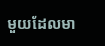មួយដែលមា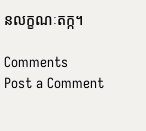នលក្ខណៈតក្ក។

Comments
Post a Comment